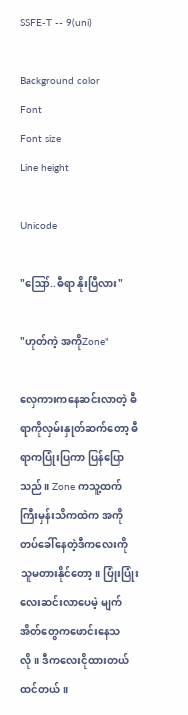SSFE-T -- 9(uni)

Background color
Font
Font size
Line height

Unicode

"ဪ..ဓီရာ နိုးပြီလား"

"ဟုတ်ကဲ့ အကိုZone"

လှေကားကနေဆင်းလာတဲ့ ဓီရာကိုလှမ်းနှုတ်ဆက်တော့ ဓီရာကပြုံးပြကာ ပြန်ပြောသည်။ Zone ကသူ့ထက်ကြီးမှန်းသိကထဲက အကိုတပ်ခေါ်နေတဲ့ဒီကလေးကို သူမတားနိုင်တော့။ ပြုံးပြုံးလေးဆင်းလာပေမဲ့ မျက်အိတ်တွေကဖောင်းနေသလို။ ဒီကလေးငိုထားတယ်ထင်တယ်။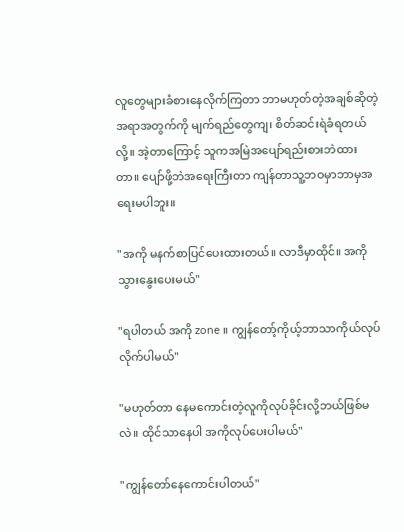လူတွေများခံစားနေလိုက်ကြတာ ဘာမဟုတ်တဲ့အချစ်ဆိုတဲ့အရာအတွက်ကို မျက်ရည်‌တွေကျ၊ စိတ်ဆင်းရဲခံရတယ်လို့။ အဲ့တာကြောင့် သူကအမြဲအပျော်ရည်းစားဘဲထားတာ။ ပျော်ဖို့ဘဲအရေးကြီးတာ ကျန်တာသူ့ဘဝမှာဘာမှအရေးမပါဘူး။

"အကို မနက်စာပြင်ပေးထားတယ်။ လာဒီမှာထိုင်။ အကိုသွားနွေးပေးမယ်"

"ရပါတယ် အကို zone ။ ကျွန်တော့်ကိုယ့်ဘာသာကိုယ်လုပ်လိုက်ပါမယ်"

"မဟုတ်တာ နေမကောင်းတဲ့လူကိုလုပ်ခိုင်းလို့ဘယ်ဖြစ်မလဲ။ ထိုင်သာနေပါ အကိုလုပ်ပေးပါမယ်"

"ကျွန်တော်နေကောင်းပါတယ်"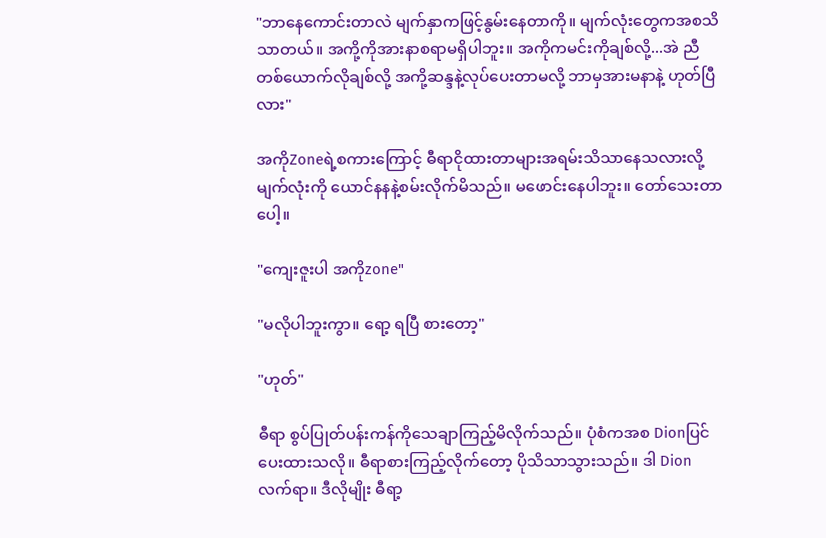"ဘာနေကောင်းတာလဲ မျက်နှာကဖြင့်နွမ်းနေတာကို။ မျက်လုံးတွေကအစသိသာတယ်။ အကို့ကိုအားနာစရာမရှိပါဘူး။ အကိုကမင်းကိုချစ်လို့...အဲ ညီတစ်ယောက်လိုချစ်လို့ အကို့‌ဆန္ဒနဲ့လုပ်ပေးတာမလို့ ဘာမှအားမနာနဲ့ ဟုတ်ပြီလား"

အကိုZoneရဲ့စကားကြောင့် ဓီရာငိုထားတာများအရမ်းသိသာ‌နေသလားလို့ မျက်လုံး‌ကို ယောင်နနနဲ့စမ်းလိုက်မိသည်။ မဖောင်းနေပါဘူး။ တော်သေးတာပေါ့။

"ကျေးဇူးပါ အကိုzone"

"မလိုပါဘူးကွာ။ ရော့ ရပြီ စားတော့"

"ဟုတ်"

ဓီရာ စွပ်ပြုတ်ပန်းကန်ကိုသေချာကြည့်မိလိုက်သည်။ ပုံစံကအစ Dionပြင်ပေးထားသလို။ ဓီရာစားကြည့်လိုက်တော့ ပိုသိသာသွားသည်။ ဒါ Dion လက်ရာ။ ဒီလိုမျိုး ဓီရာ့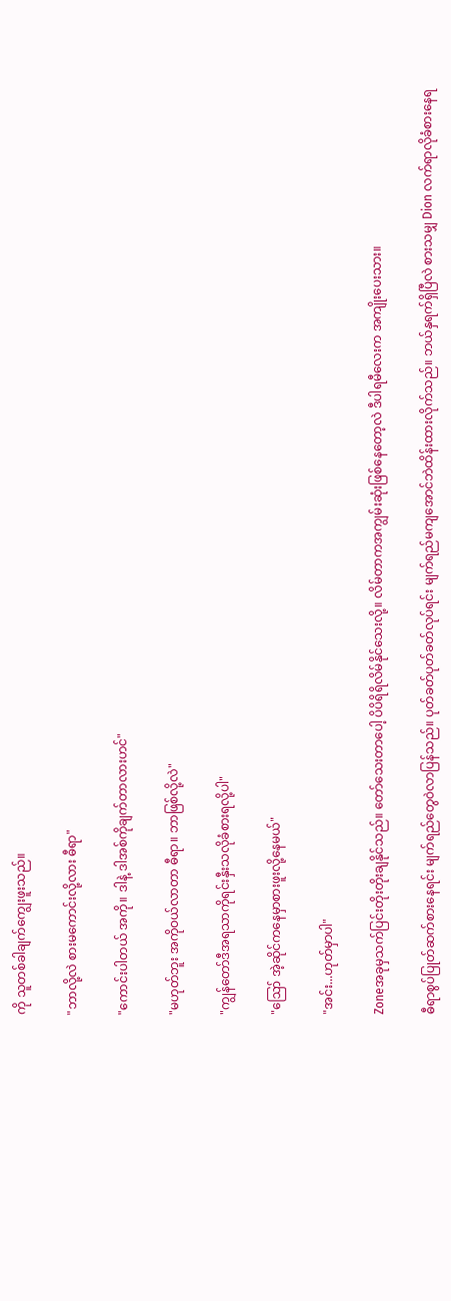ကို သူတစ်ခါချက်ကျွေးဖူးသည်။

"ဘာလို့လဲ စားမကောင်းလို့လား ဓီရာ"

"ကောင်းပါတယ် အကို။ ဒါနဲ့ ဒါအစ်ကိုချက်တာလားဟင်"

"မဟုတ်ဘူး အကိုဝယ်လာတာ ဓီရာ။ ဘာဖြစ်လို့လဲ"

"ကျွန်တော်ဒီအရသာကိုရင်းနှီးသလိုခံစားရလို့ပါ"

"ဪ အဲ့ဆိုင်ကနေမှာစားဖူးလို့နေမယ်"

"အင်း...ဟုတ်မှာပါ"

Zoneအခုမှသက်ပြင်းတိုးတိုးချနိုင်သည်။ တော်သေးတာပေါ့ ပိပိရိရိလိမ်နိုင်သေးလို့။ လိမ်တာကအကျွမ်းဆုံးဖြစ်နေတော့လဲ ဒီပါရမီလေးက အကျိုးပေးသား။

ဓီရာစွပ်ပြုတ်ဆက်စားနေရင်း မျက်ရည်တွေဝဲလာပြန်သည်။ ပုတ်ခတ်ပုတ်ခတ်လုပ်ရင်း မျက်ရည်မကျအောင်ဘဲထိန်းထားလိုက်သည်။ ‌ဘယ်နှရက်ရှိပြီလဲ စားသမျှ Dion လက်ရာလိုခံစားနေရ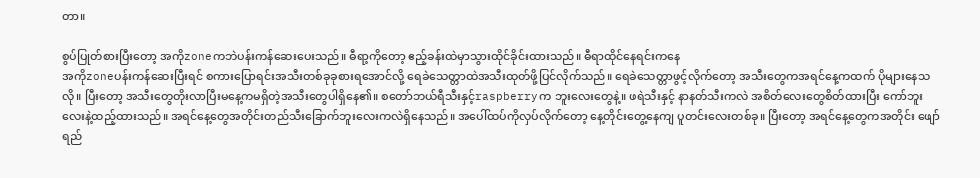တာ။

စွပ်ပြုတ်စားပြီးတော့ အကိုzoneကဘဲပန်းကန်ဆေးပေးသည်။ ဓီရာ့ကိုတော့ ဧည့်ခန်းထဲမှာသွားထိုင်ခိုင်းထားသည်။ ဓီရာထိုင်နေရင်းကနေ
အကိုzoneပန်းကန်‌ဆေးပြီးရင် စကားပြောရင်းအသီးတစ်ခုခုစားရအောင်လို့ ရေခဲသေတ္တာထဲအသီးထုတ်ဖို့ပြင်လိုက်သည်။ ရေခဲသေတ္တာဖွင့်လိုက်တော့ အသီးတွေကအရင်နေ့ကထက် ပိုများနေသလို။ ပြီးတော့ အသီးတွေတိုးလာပြီးမနေ့ကမရှိတဲ့အသီးတွေပါရှိနေ၏။ စတော်ဘယ်ရီသီးနှင့်raspberryက ဘူးလေးတွေနဲ့။ ဖရဲသီးနှင့် နာနတ်သီးကလဲ အစိတ်လေးတွေစိတ်ထားပြီး ကော်ဘူးလေးနဲ့ထည့်ထားသည်။ အရင်နေ့တွေအတိုင်းတည်သီးခြောက်ဘူးလေးကလဲရှိနေသည်။ အပေါ်ထပ်ကိုလှပ်လိုက်တော့ နေ့တိုင်းတွေ့နေကျ ပူတင်းလေးတစ်ခု။ ပြီးတော့ အရင်နေ့တွေကအတိုင်း ဖျော်ရည်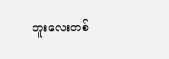ဘူးလေးတစ်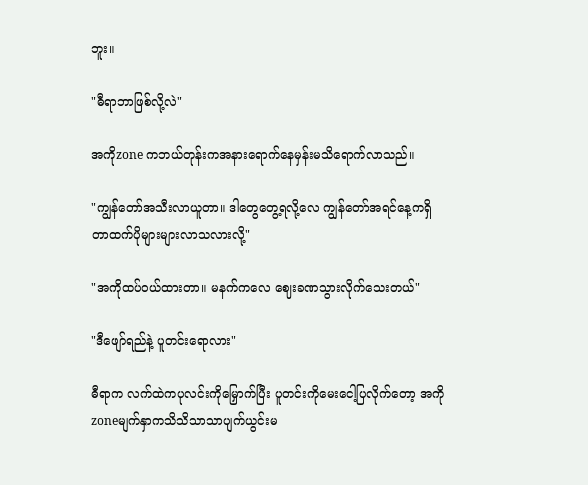ဘူး။

"ဓီရာဘာဖြစ်လို့လဲ"

အကိုzone ကဘယ်တုန်းကအနားရောက်နေမှန်းမသိရောက်လာသည်။

"ကျွန်တော်အသီးလာယူတာ။ ဒါတွေတွေ့ရလို့လေ ကျွန်တော်အရင်‌နေ့ကရှိတာထက်ပိုများများလာသလားလို့"

"အကိုထပ်ဝယ်ထားတာ။ မနက်ကလေ ဈေးခဏသွားလိုက်သေးတယ်"

"ဒီဖျော်ရည်နဲ့ ပူတင်းရောလား"

ဓီရာက လက်ထဲကပုလင်းကိုမြှောက်ပြီး ပူတင်းကိုမေးငေါ့ပြလိုက်တော့ အကိုzoneမျက်နှာကသိသိသာသာပျက်ယွင်းမ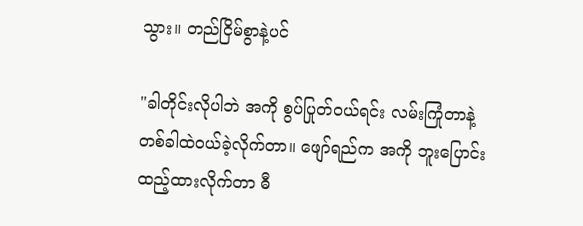သွား။ တည်ငြိမ်စွာနဲ့ပင်

"ခါတိုင်းလိုပါဘဲ အကို စွပ်ပြုတ်ဝယ်ရင်း လမ်းကြုံတာနဲ့တစ်ခါထဲဝယ်ခဲ့လိုက်တာ။ ဖျော်ရည်က အကို ဘူးပြောင်းထည့်ထားလိုက်တာ ဓီ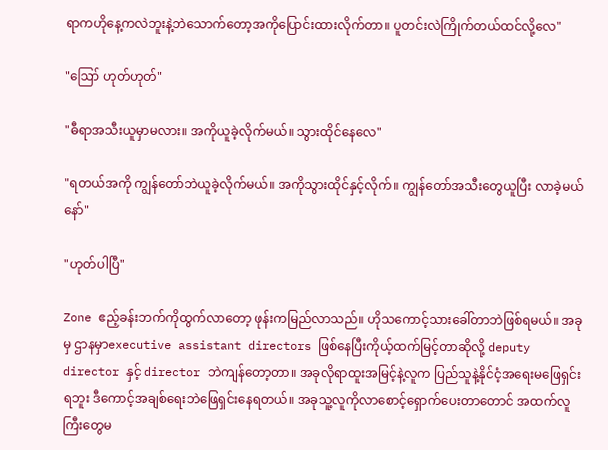ရာကဟိုနေ့ကလဲဘူးနဲ့ဘဲသောက်‌တော့အကိုပြောင်းထားလိုက်တာ။ ပူတင်းလဲကြိုက်တယ်ထင်လို့လေ"

"ဪ ဟုတ်ဟုတ်"

"ဓီရာအသီးယူမှာမလား။ အကိုယူခဲ့လိုက်မယ်။ သွားထိုင်နေလေ"

"ရတယ်အကို ကျွန်တော်ဘဲယူခဲ့လိုက်မယ်။ အကိုသွားထိုင်နှင့်လိုက်။ ကျွန်တော်အသီးတွေယူပြီး လာခဲ့မယ်နော်"

"ဟုတ်ပါပြီ"

Zone ဧည့်ခန်းဘက်ကိုထွက်လာတော့ ဖုန်းကမြည်လာသည်။ ဟိုသကောင့်သားခေါ်တာဘဲဖြစ်ရမယ်။ အခုမှ ဌာနမှာexecutive assistant directors ဖြစ်နေပြီးကိုယ့်ထက်မြင့်တာဆိုလို့ deputy director နှင့် director ဘဲကျန်တော့တာ။ အခုလိုရာထူးအမြင့်နဲ့လူက ပြည်သူနဲ့နိုင်ငံ့‌အရေးမဖြေရှင်းရဘူး ဒီကောင့်အချစ်ရေးဘဲဖြေရှင်းနေရတယ်။ အခုသူ့လူကိုလာစောင့်ရှောက်ပေးတာတောင် အထက်လူကြီးတွေမ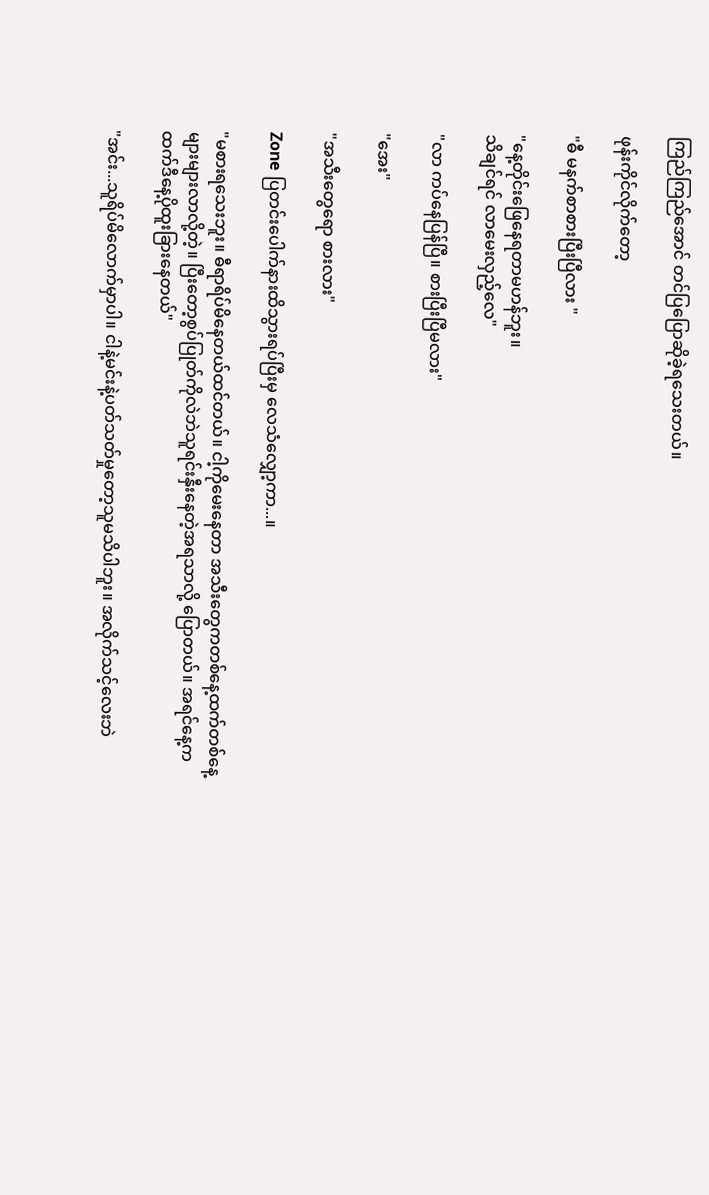ကြည်ကြည်အောင် တင်ပြပြောဆိုခဲ့ရသေးတယ်။

ဖုန်းကိုင်လိုက်တော့

"ဓီ မနက်စာစားပြီးပြီလား "

"နေ့တိုင်း‌ဖြေနေရတာမဟန်ဘူး။
သိချင်ရင် လာမေးလှည့်လေ"

"လာ ကပ်နေပြန်ပြီ။ စားပြီးပြီမလား"

"အေး"

"အသီးတွေရော စားလား"

Zone ပြတင်းပေါက်နားထိသွားရပ်ပြီးမှ လေသံလျှော့ကာ...။

"မစားရသေးဘူး။ ဓီရာရိပ်မိနေတယ်ထင်တယ်။ ငါ့ကိုမေးနေတာ အသီးတွေက‌တစ်နေ့ထက်တစ်နေ့များများလာလို့တဲ့။ ပြီးတော့စွပ်ပြုတ်ကိုလဲဘဲသူရင်းနှီးနေတဲ့အရသာလို့ ပြောတယ်။ အရင်နေ့ကထက်ဒီနေ့ပိုထူးခြားနေတယ်"

"အင်း...သူရိပ်မိလောက်မှာပါ။ ငါနဲ့မင်းနဲ့ပတ်သတ်မှုတော့သူမသိပါဘူး။ အလိုက်သင့်လေးဘဲ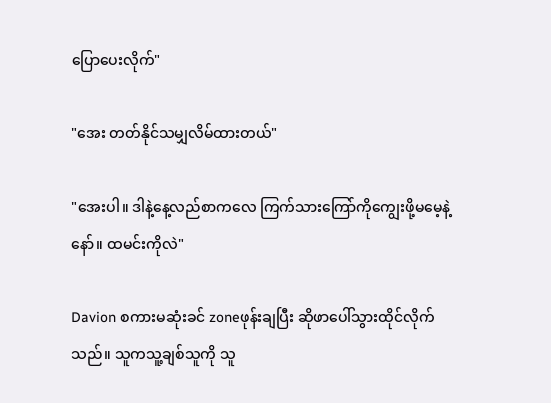ပြောပေးလိုက်"

"အေး တတ်နိုင်သမျှလိမ်ထားတယ်"

"အေးပါ။ ဒါနဲ့နေ့လည်စာကလေ ကြက်သားကြော်ကိုကျွေးဖို့မမေ့နဲ့နော်။ ထမင်းကိုလဲ"

Davion စကားမဆုံးခင် zoneဖုန်းချပြီး ဆိုဖာပေါ်သွားထိုင်လိုက်သည်။ သူကသူ့ချစ်သူကို သူ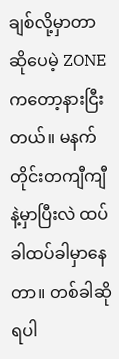ချစ်လို့မှာတာဆိုပေမဲ့ ZONEကတော့နားငြီးတယ်။ မနက်တိုင်းတကျီကျီနဲ့မှာပြီးလဲ ထပ်ခါထပ်ခါမှာနေတာ။ တစ်ခါဆိုရပါ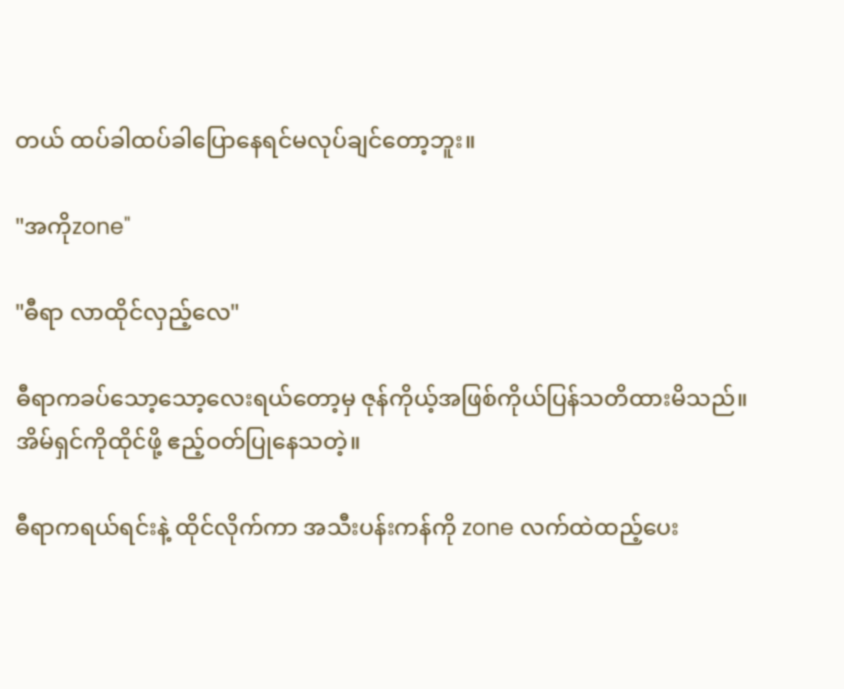တယ် ထပ်ခါထပ်ခါပြောနေရင်မလုပ်ချင်တော့ဘူး။

"အကိုzone"

"ဓီရာ လာထိုင်လှည့်လေ"

ဓီရာကခပ်သော့သော့လေးရယ်တော့မှ ဇုန်ကိုယ့်အဖြစ်ကိုယ်ပြန်သတိထားမိသည်။ အိမ်ရှင်ကိုထိုင်ဖို့ ဧည့်ဝတ်ပြုနေသတဲ့။

ဓီရာကရယ်ရင်းနဲ့ ထိုင်လိုက်ကာ အသီးပန်းကန်ကို zone လက်ထဲထည့်ပေး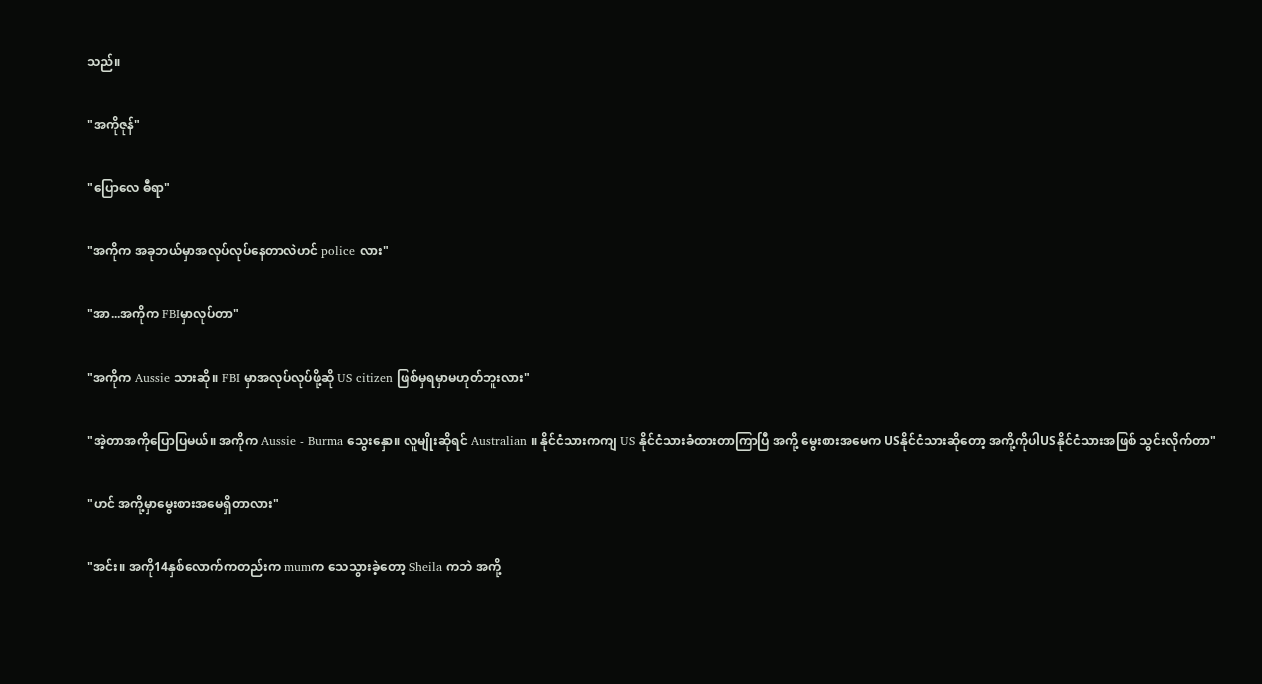သည်။

"အကိုဇုန်"

"ပြောလေ ဓီရာ"

"အကိုက အခုဘယ်မှာအလုပ်လုပ်နေတာလဲဟင် police လား"

"အာ...အကိုက FBIမှာလုပ်တာ"

"အကိုက Aussie သားဆို။ FBI မှာအလုပ်လုပ်ဖို့ဆို US citizen ဖြစ်မှရမှာမဟုတ်ဘူးလား"

"အဲ့တာအကိုပြောပြမယ်။ အကိုက Aussie - Burma သွေးနှော။ လူမျိုးဆိုရင် Australian ။ နိုင်ငံသားကကျ US နိုင်ငံသားခံထားတာကြာပြီ အကို့ မွေးစားအမေက USနိုင်ငံသားဆိုတော့ အကို့ကိုပါUSနိုင်ငံသားအဖြစ် သွင်းလိုက်တာ"

"ဟင် အကို့မှာမွေးစားအမေရှိတာလား"

"အင်း။ အကို14နှစ်လောက်ကတည်းက mumက သေသွားခဲ့တော့ Sheila ကဘဲ အကို့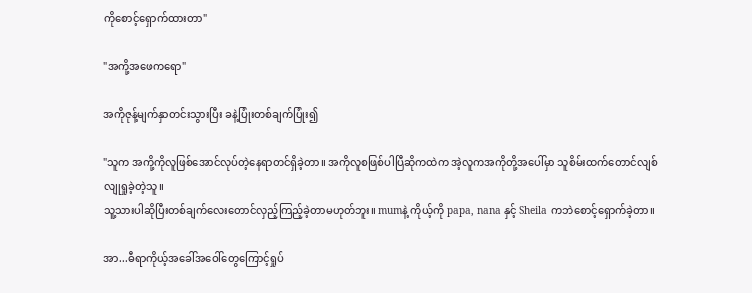ကိုစောင့်ရှောက်ထားတာ"

"အကို့အဖေကရော"

အကိုဇုန့်မျက်နှာ‌တင်းသွားပြီး ခနဲ့ပြုံးတစ်ချက်ပြုံး၍

"သူက အကို့ကိုလူဖြစ်အောင်လုပ်တဲ့နေရာတင်ရှိ‌ခဲ့တာ။ အကိုလူစဖြစ်ပါပြီဆိုကထဲက အဲ့လူကအကိုတို့အပေါ်မှာ သူစိမ်းထက်‌တောင်လျစ်လျုရှုခဲ့တဲ့သူ။
သူ့သားပါဆိုပြီးတစ်ချက်လေးတောင်လှည့်ကြည့်ခဲ့တာမဟုတ်ဘူး။ mumနဲ့ ကိုယ့်ကို papa, nana နှင့် Sheila ကဘဲစောင့်ရှောက်ခဲ့တာ။

အာ...ဓီရာကိုယ့်အခေါ်အဝေါ်တွေကြောင့်ရှုပ်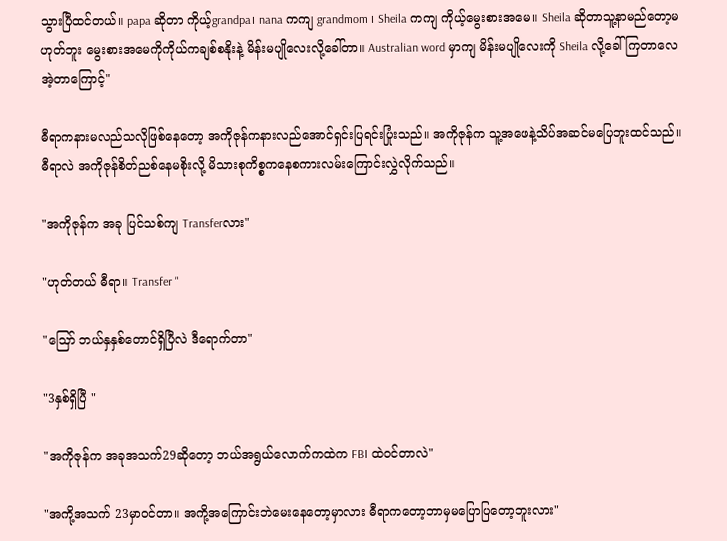သွားပြီထင်တယ်။ papa ဆိုတာ ကိုယ့်grandpa၊ nana ကကျ grandmom ၊ Sheila ကကျ ကိုယ့်မွေးစား‌အမေ။ Sheila ဆိုတာသူ့နာမည်တော့မဟုတ်ဘူး မွေးစားအမေကိုကိုယ်ကချစ်စနိုးနဲ့ မိန်းမပျိုလေးလို့ခေါ်တာ။ Australian word မှာကျ မိန်းမပျိုလေးကို Sheila လို့ခေါ်ကြတာလေ အဲ့တာကြောင့်"

ဓီရာကနားမလည်သလိုဖြစ်နေတော့ အကိုဇုန်ကနားလည်အောင်ရှင်းပြရင်းပြုံးသည်။ အကိုဇုန်က သူ့အဖေနဲ့သိပ်အဆင်မပြေဘူးထင်သည်။ ဓီရာလဲ အကိုဇုန်စိတ်ညစ်နေမစိုးလို့ မိသားစုကိစ္စကနေစကားလမ်းကြောင်းလွှဲလိုက်သည်။

"အကိုဇုန်က အခု ပြင်သစ်ကျ Transferလား"

"ဟုတ်တယ် ဓီရာ။ Transfer "

"ဪ ဘယ်နှနှစ်တောင်ရှိပြီလဲ ဒီရောက်တာ"

"3နှစ်ရှိပြီ "

"အကိုဇုန်က အခုအသက်29ဆိုတော့ ဘယ်အရွယ်လောက်ကထဲက FBI ထဲဝင်တာလဲ"

"အကို့အသက် 23မှာဝင်တာ။ အကို့အကြောင်းဘဲမေးနေတော့မှာလား ဓီရာကတော့ဘာမှမပြောပြတော့ဘူးလား"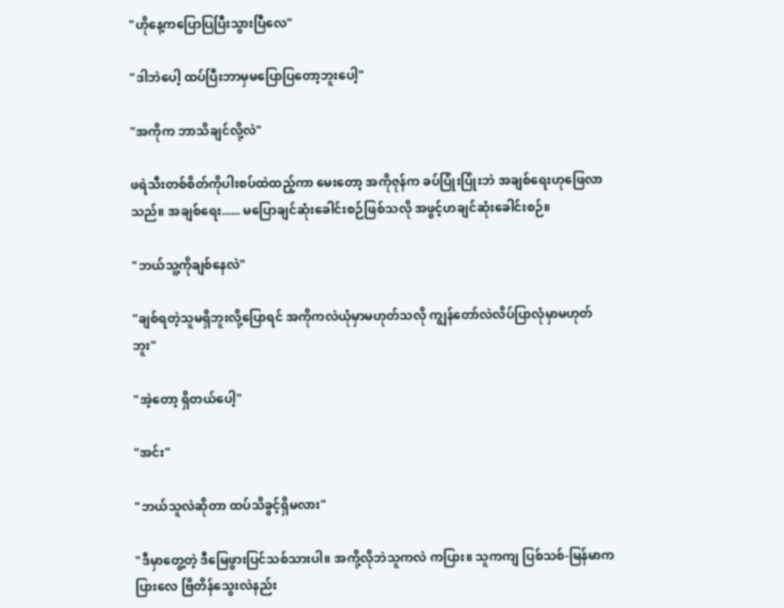"ဟိုနေ့ကပြောပြပြီးသွားပြီလေ"

"ဒါဘဲပေါ့ ထပ်ပြီးဘာမှမပြောပြတော့ဘူးပေါ့"

"အကိုက ဘာသိချင်လို့လဲ"

ဖရဲသီးတစ်စိတ်ကိုပါးစပ်ထဲထည့်ကာ မေးတော့ အကိုဇုန်က ခပ်ပြုံးပြုံးဘဲ အချစ်ရေးဟုဖြေလာသည်။ အချစ်ရေး...... မပြောချင်ဆုံးခေါင်းစဉ်ဖြစ်သလို အဖွင့်ဟချင်ဆုံးခေါင်းစဉ်။

"ဘယ်သူ့ကိုချစ်နေလဲ"

"ချစ်ရတဲ့သူမရှိဘူးလို့ပြောရင် အကိုကလဲယုံမှာမဟုတ်သလို ကျွန်တော်လဲလိပ်ပြာလုံမှာမဟုတ်ဘူး"

"အဲ့တော့ ရှိတယ်ပေါ့"

"အင်း"

"ဘယ်သူလဲဆိုတာ ထပ်သိခွင့်ရှိမလား"

"ဒီမှာတွေ့တဲ့ ဒီမြေဖွားပြင်သစ်သားပါ။ အကို့လိုဘဲသူကလဲ ကပြား။ သူကကျ ပြစ်သစ်-မြန်မာကပြားလေ ‌ဗြိတိန်သွေးလဲနည်း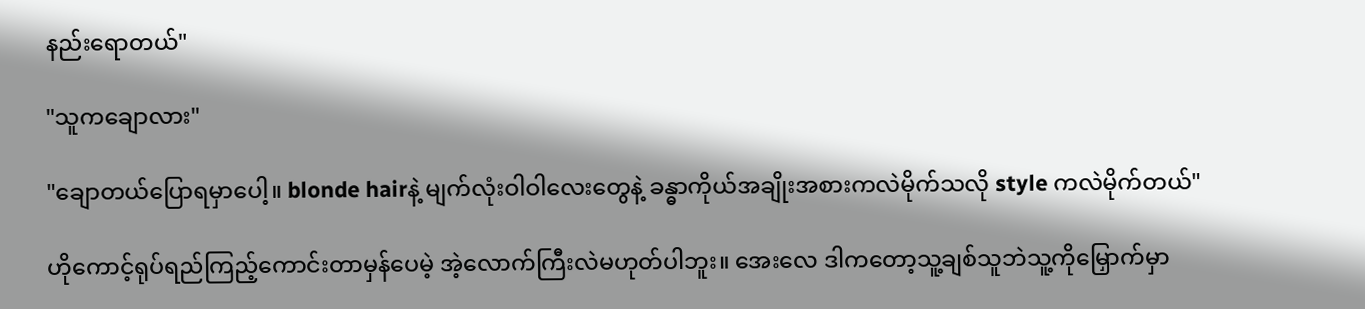နည်းရောတယ်"

"သူကချောလား"

"ချောတယ်ပြောရမှာပေါ့။ blonde hairနဲ့ မျက်လုံးဝါဝါလေးတွေနဲ့ ခန္ဓာကိုယ်အချိုးအစားကလဲမိုက်သလို style ကလဲမိုက်တယ်"

ဟိုကောင့်ရုပ်ရည်ကြည့်ကောင်းတာမှန်ပေမဲ့ အဲ့လောက်ကြီးလဲမဟုတ်ပါဘူး။ အေးလေ ဒါကတော့သူ့ချစ်သူဘဲသူ့ကိုမြှောက်မှာ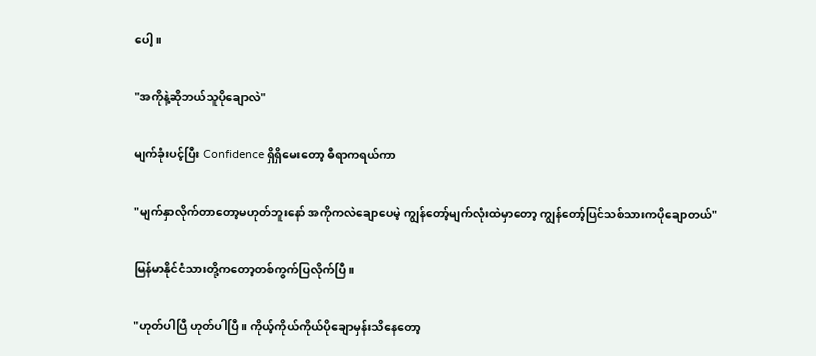ပေါ့။

"အကိုနဲ့ဆိုဘယ်သူပိုချောလဲ"

မျက်ခုံးပင့်ပြီး Confidence ရှိရှိမေးတော့ ဓီရာကရယ်ကာ

"မျက်နှာလိုက်တာတော့မဟုတ်ဘူးနော် အကိုကလဲချောပေမဲ့ ကျွန်တော့်မျက်လုံးထဲမှာတော့ ကျွန်တော့်ပြင်သစ်သားကပိုချော‌တယ်"

မြန်မာနိုင်ငံသားတို့ကတော့တစ်ကွက်ပြလိုက်ပြီ။

"ဟုတ်ပါပြီ ဟုတ်ပါပြီ။ ကိုယ့်ကိုယ်ကိုယ်ပိုချောမှန်းသိနေတော့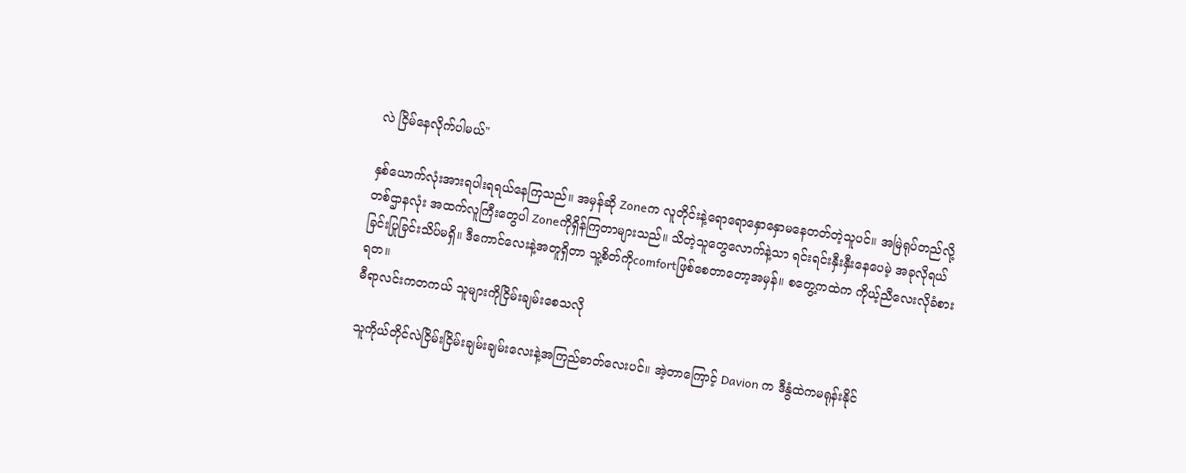လဲ ငြိမ်နေလိုက်ပါမယ်"

နှစ်ယောက်လုံးအားရပါးရရယ်နေကြသည်။ အမှန်ဆို Zoneက လူတိုင်းနဲ့ရောရောနှောနှောမနေတတ်တဲ့သူပင်။ အမြဲရုပ်တည်လို့ တစ်ဌာနလုံး အထက်လူကြီးတွေပါ Zoneကိုရှိန်ကြတာများသည်။ သိတဲ့သူတွေလောက်နဲ့သာ ရင်းရင်းနှီးနှီးနေပေမဲ့ အခုလိုရယ်ခြင်းပြုခြင်းသိပ်မရှိ။ ဒီကောင်လေးနဲ့အတူရှိတာ သူ့စိတ်ကိုcomfortဖြစ်စေတာတော့အမှန်။ စတွေ့ကထဲက ကိုယ့်ညီလေးလိုခံစားရတ။
ဓီရာလင်းကတကယ် သူများကိုငြိမ်းချမ်းစေသလို

သူကိုယ်တိုင်လဲငြိမ်းငြိမ်းချမ်းချမ်းလေးနဲ့အကြည်ဓာတ်လေးပင်။ အဲ့တာကြောင့် Davion က ဒီနွံထဲကမရုန်းနိုင်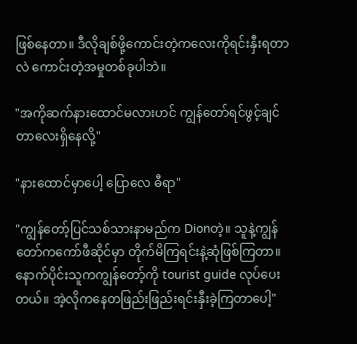ဖြစ်နေတာ။ ဒီလိုချစ်ဖို့ကောင်းတဲ့ကလေးကိုရင်းနှီးရတာလဲ ကောင်းတဲ့အမှုတစ်ခုပါဘဲ။

"အကိုဆက်နားထောင်မလားဟင် ကျွန်တော်ရင်ဖွင့်ချင်တာလေးရှိနေလို့"

"နားထောင်မှာပေါ့ ပြောလေ ဓီရာ"

"ကျွန်တော့်ပြင်သစ်သားနာမည်က Dionတဲ့။ သူနဲ့ကျွန်တော်ကကော်ဖီဆိုင်မှာ တိုက်မိကြရင်းနဲ့ဆုံဖြစ်ကြတာ။ နောက်ပိုင်းသူကကျွန်တော့်ကို tourist guide လုပ်ပေးတယ်။ အဲ့လိုကနေတဖြည်းဖြည်းရင်းနှီးခဲ့ကြတာပေါ့"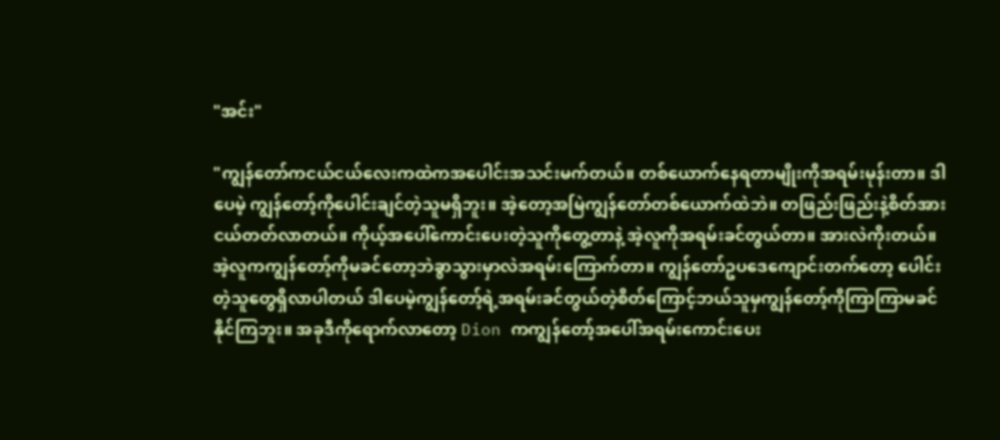"အင်း"

"ကျွန်တော်ကငယ်ငယ်လေးကထဲကအပေါင်းအသင်းမက်တယ်။ တစ်ယောက်နေရတာမျိုးကိုအရမ်းမုန်းတာ။ ဒါပေမဲ့ ကျွန်တော့်ကိုပေါင်းချင်တဲ့သူမရှိဘူး။ အဲ့တော့အမြဲကျွန်တော်တစ်ယောက်ထဲဘဲ။ တဖြည်းဖြည်းနဲ့စိတ်အားငယ်တတ်လာတယ်။ ကိုယ့်အပေါ်ကောင်းပေးတဲ့သူကိုတွေ့တာနဲ့ အဲ့လူကိုအရမ်းခင်တွယ်တာ။ အားလဲကိုးတယ်။ အဲ့လူကကျွန်တော့်ကိုမခင်တော့ဘဲခွာသွားမှာလဲအရမ်းကြောက်တာ။ ကျွန်တော်ဥ‌ပဒေကျောင်းတက်တော့ ပေါင်းတဲ့သူတွေရှိလာပါတယ် ဒါပေမဲ့ကျွန်တော့်ရဲ့အရမ်းခင်တွယ်တဲ့စိတ်ကြောင့်ဘယ်သူမှကျွန်တော့်ကိုကြာကြာမခင်နိုင်ကြဘူး။ အခုဒီကိုရောက်လာတော့ Dion ကကျွန်တော့်အပေါ်အရမ်းကောင်းပေး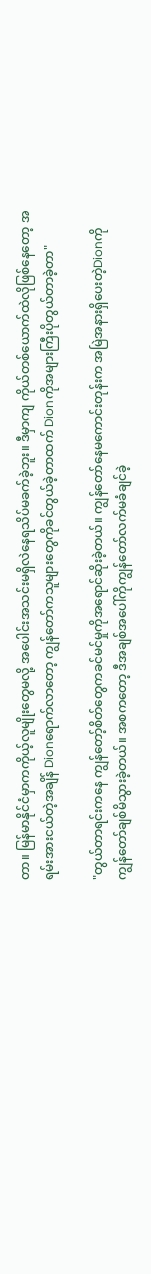တာ။ မြန်မာနိုင်ငံမှာကကိုယ့်လူမျိုးတွေမလို့ အပေါင်းအသင်းမရှိလဲနေရသိပ်မခက်ခဲ့ဘူး။ ဒီမှာကျ ကိုယ်တစ်ယောက်ထဲလိုဖြစ်နေတော့ အရမ်းအားငယ်တဲ့အချိန် Dionရောက်လာတော့ ကျွန်တော်ကသူများတွေကိုခင်တွယ်ခဲ့တာထက် Dionကိုအများကြီးပိုတွယ်တာခဲ့တာ"

"တွယ်တာရင်းကနေ ကျွန်တော့်စိတ်တွေကခင်မင်မှုကိုအရောင်ဆိုးခဲ့တယ်။ ကျွန်တော်နေမကောင်းတုန်းက အမြဲအနားရှိပေးတဲ့Dionကို ကျွန်တော်ချစ်မိသွားခဲ့တယ်။ အစကတော့ ဒီအချစ်အပေါ်ကိုကျွန်တော်လက်မခံချင်ခဲ့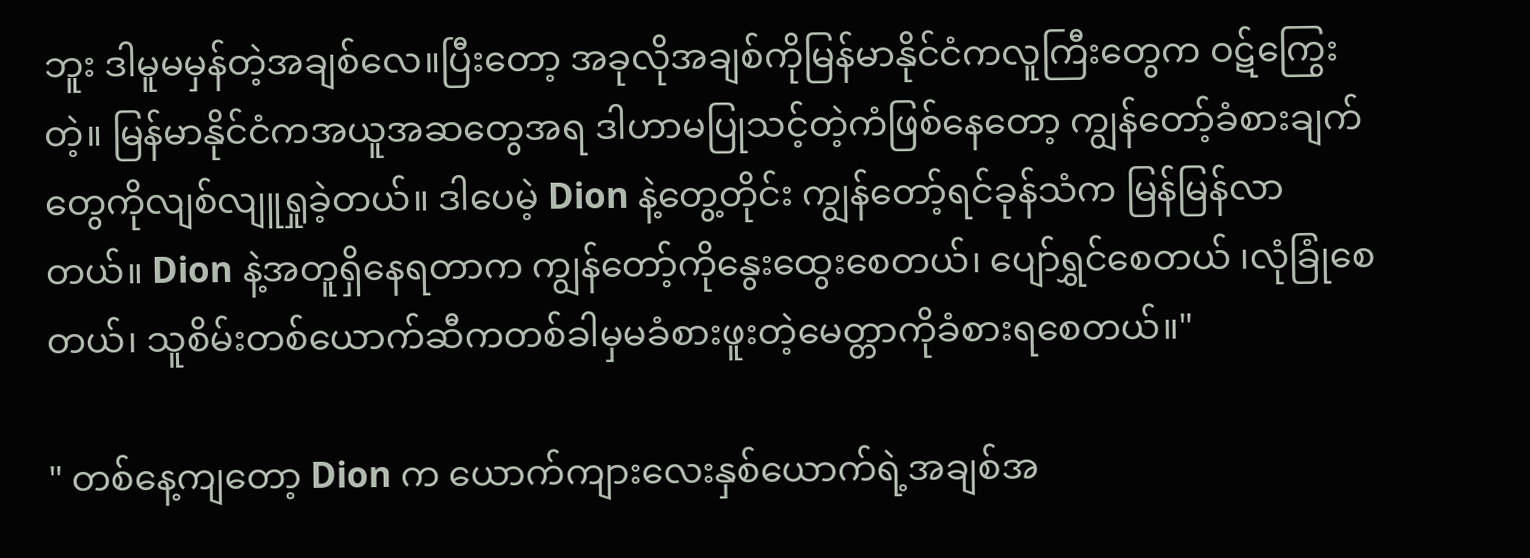ဘူး ဒါမူမမှန်တဲ့အချစ်လေ။ပြီးတော့ အခုလိုအချစ်ကိုမြန်မာနိုင်ငံကလူကြီးတွေက ဝဋ်ကြွေးတဲ့။ မြန်မာနိုင်ငံကအယူအဆ‌တွေအရ ဒါဟာမပြုသင့်တဲ့ကံဖြစ်နေတော့ ကျွန်တော့်ခံစားချက်တွေကိုလျစ်လျူရှု‌ခဲ့တယ်။ ဒါပေမဲ့ Dion နဲ့တွေ့တိုင်း ကျွန်တော့်ရင်ခုန်သံက မြန်မြန်လာတယ်။ Dion နဲ့အတူရှိနေရတာက ကျွန်တော့်ကိုနွေးထွေးစေတယ်၊ ပျော်ရွှင်စေတယ် ၊လုံခြုံစေတယ်၊ သူစိမ်းတစ်ယောက်ဆီကတစ်ခါမှမခံစားဖူးတဲ့မေတ္တာကိုခံစားရစေတယ်။"

" တစ်နေ့ကျတော့ Dion က ယောက်ကျားလေးနှစ်ယောက်ရဲ့အချစ်အ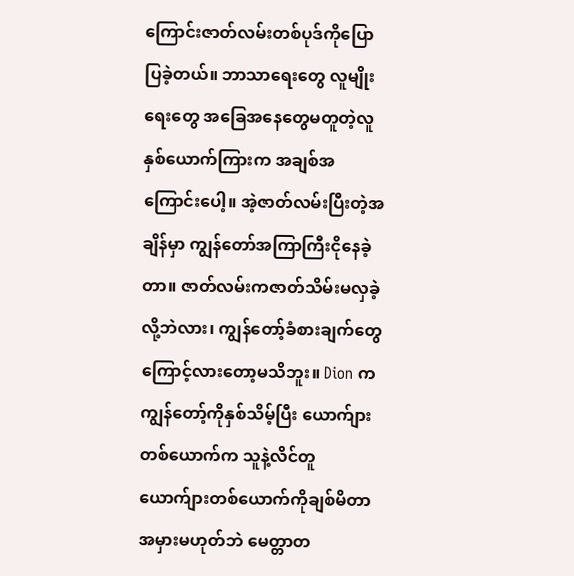ကြောင်းဇာတ်လမ်းတစ်ပုဒ်ကိုပြောပြခဲ့တယ်။ ဘာသာရေးတွေ လူမျိုးရေးတွေ အခြေအနေတွေမတူတဲ့လူနှစ်ယောက်ကြားက အချစ်အကြောင်းပေါ့။ အဲ့ဇာတ်လမ်းပြီးတဲ့အချိန်မှာ ကျွန်တော်အကြာကြီးငိုနေခဲ့တာ။ ဇာတ်လမ်းကဇာတ်သိမ်းမလှခဲ့လို့ဘဲလား၊ ကျွန်တော့်ခံစားချက်တွေကြောင့်လားတော့မသိဘူး။ Dion ကကျွန်တော့်ကိုနှစ်သိမ့်ပြီး ‌ယောက်ျားတစ်ယောက်က သူနဲ့လိင်တူယောက်ျားတစ်ယောက်ကိုချစ်မိတာ အမှားမဟုတ်ဘဲ မေတ္တာတ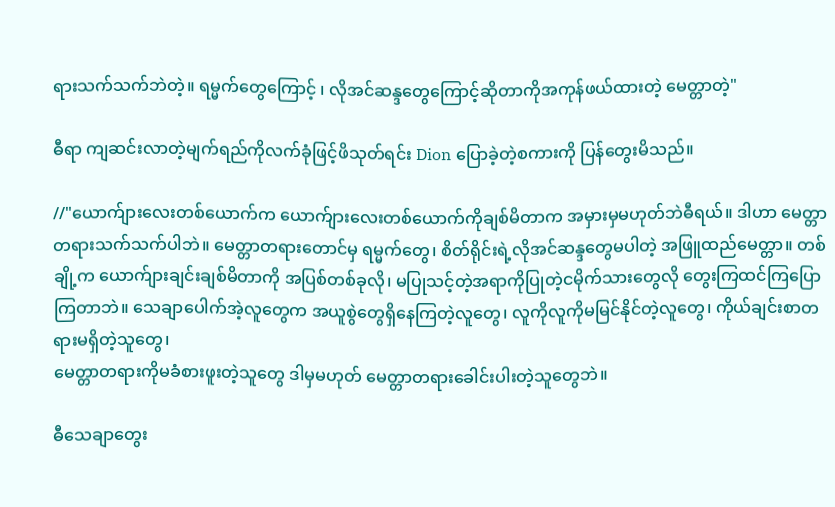ရားသက်သက်ဘဲတဲ့။ ရမ္မက်တွေကြောင့် ၊ လိုအင်ဆန္ဒတွေကြောင့်ဆိုတာကိုအကုန်ဖယ်ထားတဲ့ မေတ္တာတဲ့"

ဓီရာ ကျဆင်းလာတဲ့မျက်ရည်ကိုလက်ခုံဖြင့်ဖိသုတ်ရင်း Dion ပြောခဲ့တဲ့စကားကို ပြန်တွေးမိသည်။

//"ယောက်ျားလေးတစ်ယောက်က ယောက်ျားလေးတစ်ယောက်ကိုချစ်မိတာက အမှားမှမဟုတ်ဘဲဓီရယ်။ ‌ဒါဟာ မေတ္တာတရားသက်သက်ပါဘဲ။ မေတ္တာတရားတောင်မှ ရမ္မက်တွေ၊ စိတ်ရိုင်းရဲ့လိုအင်ဆန္ဒတွေမပါတဲ့ အဖြူထည်မေတ္တာ။ တစ်ချို့က ယောက်ျားချင်းချစ်မိတာကို အပြစ်တစ်ခုလို၊ မပြုသင့်တဲ့အရာကိုပြုတဲ့ငမိုက်သားတွေလို တွေးကြထင်ကြပြောကြတာဘဲ။ သေချာပေါက်အဲ့လူတွေက အယူစွဲတွေရှိနေကြတဲ့လူတွေ၊ လူကိုလူကိုမမြင်နိုင်တဲ့လူတွေ၊ ကိုယ်ချင်းစာတရားမရှိတဲ့သူ‌တွေ၊
မေတ္တာတရားကိုမခံစားဖူးတဲ့သူတွေ ဒါမှမဟုတ် မေတ္တာတရားခေါင်းပါးတဲ့သူတွေဘဲ။

ဓီသေချာတွေး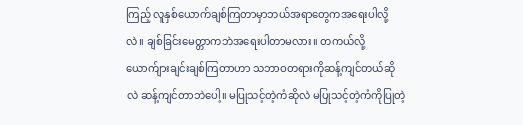ကြည့် လူနှစ်ယောက်ချစ်ကြတာမှာဘယ်အရာတွေကအရေးပါလို့လဲ။ ချစ်ခြင်းမေတ္တာကဘဲအရေးပါတာမလား။ တကယ်လို့ ယောက်ျားချင်းချစ်ကြတာဟာ သဘာဝတရားကိုဆန့်ကျင်တယ်ဆိုလဲ ဆန့်ကျင်တာဘဲပေါ့။ မပြုသင့်တဲ့ကံဆိုလဲ မပြုသင့်တဲ့ကံကိုပြုတဲ့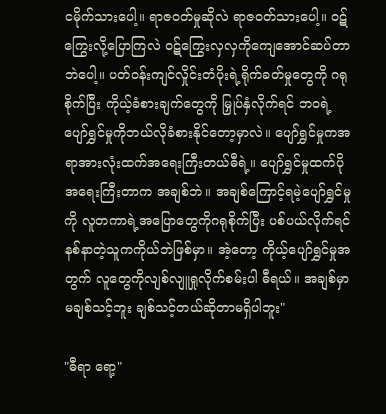ငမိုက်သားပေါ့။ ရာဇဝတ်မှုဆိုလဲ ရာဇဝတ်သားပေါ့။ ဝဋ်ကြွေးလို့ပြောကြလဲ ဝဋ်ကြွေးလှလှကိုကျေအောင်ဆပ်တာဘဲပေါ့။ ပတ်ဝန်းကျင်လှိုင်းတံပိုးရဲ့ရိုက်ခတ်မှုတွေကို ဂရုစိုက်ပြီး ကိုယ့်ခံစားချက်တွေကို မြှုပ်နှံလိုက်ရင် ဘဝရဲ့ပျော်ရွှင်မှုကိုဘယ်လိုခံစားနိုင်တော့မှာလဲ။ ပျော်ရွှင်မှုကအရာအားလုံးထက်အရေးကြီးတယ်ဓီရဲ့။ ပျော်ရွှင်မှုထက်ပိုအရေးကြီးတာက အချစ်ဘဲ။ အချစ်ကြောင့်ရမဲ့ပျော်ရွှင်မှုကို လူတကာရဲ့အပြောတွေကိုဂရုစိုက်ပြီး ပစ်ပယ်လိုက်ရင် နစ်နာတဲ့သူကကိုယ်ဘဲဖြစ်မှာ။ အဲ့တော့ ကိုယ့်ပျော်ရွှင်မှုအတွက် လူတွေကိုလျစ်လျူရှုလိုက်စမ်းပါ ဓီရယ်။ အချစ်မှာမချစ်သင့်ဘူး ချစ်သင့်တယ်ဆိုတာမရှိပါဘူး"

"ဓီရာ ရော့"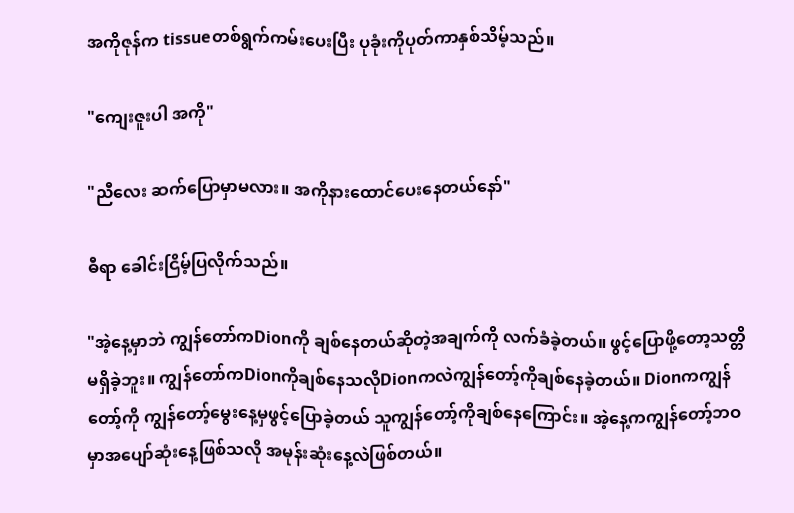အကိုဇုန်က tissueတစ်ရွက်ကမ်းပေးပြီး ပုခုံးကိုပုတ်ကာနှစ်သိမ့်သည်။

"ကျေးဇူးပါ အကို"

"ညီလေး ဆက်ပြောမှာမလား။ အကိုနားထောင်ပေးနေတယ်နော်"

ဓီရာ ခေါင်းငြိမ့်ပြလိုက်သည်။

"အဲ့နေ့မှာဘဲ ကျွန်တော်ကDionကို ချစ်နေတယ်ဆိုတဲ့အချက်ကို လက်ခံခဲ့တယ်။ ဖွင့်ပြောဖို့တော့သတ္တိမရှိခဲ့ဘူး။ ကျွန်တော်ကDionကိုချစ်နေသလိုDionကလဲကျွန်တော့်ကိုချစ်နေခဲ့တယ်။ Dionကကျွန်တော့်ကို ကျွန်တော့်မွေးနေ့မှဖွင့်ပြောခဲ့တယ် သူကျွန်တော့်ကိုချစ်နေကြောင်း။ အဲ့နေ့ကကျွန်တော့်ဘဝမှာအပျော်ဆုံးနေ့ဖြစ်သလို အမုန်းဆုံးနေ့လဲဖြစ်တယ်။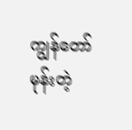ကျွန်တော်မုန်းတဲ့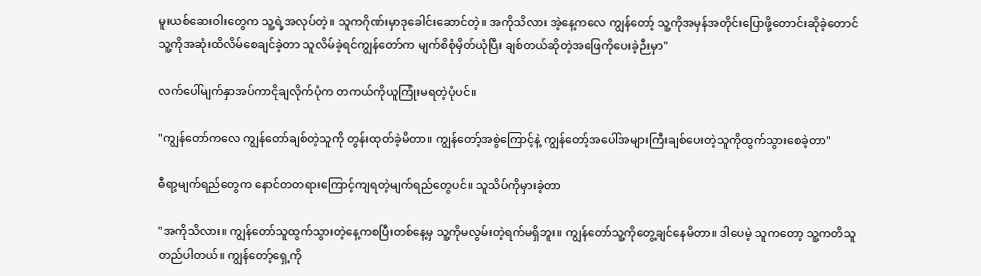မူးယစ်ဆေးဝါးတွေက သူ့ရဲ့အလုပ်တဲ့။ သူကဂိုဏ်းမှာဒုခေါင်းဆောင်တဲ့။ အကိုသိလား အဲ့နေ့ကလေ ကျွန်တော့် သူ့ကိုအမှန်အတိုင်းပြောဖို့တောင်းဆိုခဲ့တောင် သူ့ကိုအဆုံးထိလိမ်စေချင်ခဲ့တာ သူလိမ်ခဲ့ရင်ကျွန်တော်က မျက်စိစုံမှိတ်ယုံပြီး ချစ်တယ်ဆိုတဲ့အဖြေကိုပေးခဲ့ဉီးမှာ"

လက်ပေါ်မျက်နှာအပ်ကာငိုချလိုက်ပုံက တကယ်ကိုယူကြုံးမရတဲ့ပုံပင်။

"ကျွန်တော်ကလေ ကျွန်တော်ချစ်တဲ့သူကို တွန်းထုတ်ခဲ့မိတာ။ ကျွန်တော့်အစွဲကြောင့်နဲ့ ကျွန်‌တော့်အပေါ်အများကြီး‌ချစ်ပေးတဲ့သူကိုထွက်သွားစေခဲ့တာ"

ဓီရာ့မျက်ရည်တွေက နောင်တတရားကြောင့်ကျရတဲ့မျက်ရည်တွေပင်။ သူသိပ်ကိုမှားခဲ့တာ

"အကိုသိလား။ ကျွန်တော်သူထွက်သွားတဲ့နေ့ကစပြီးတစ်နေ့မှ သူ့ကိုမလွမ်းတဲ့ရက်မရှိဘူး။ ကျွန်တော်သူ့ကိုတွေ့ချင်နေမိတာ။ ဒါပေမဲ့ သူကတော့ သူ့ကတိသူတည်ပါတယ်။ ကျွန်တော့်ရှေ့ကို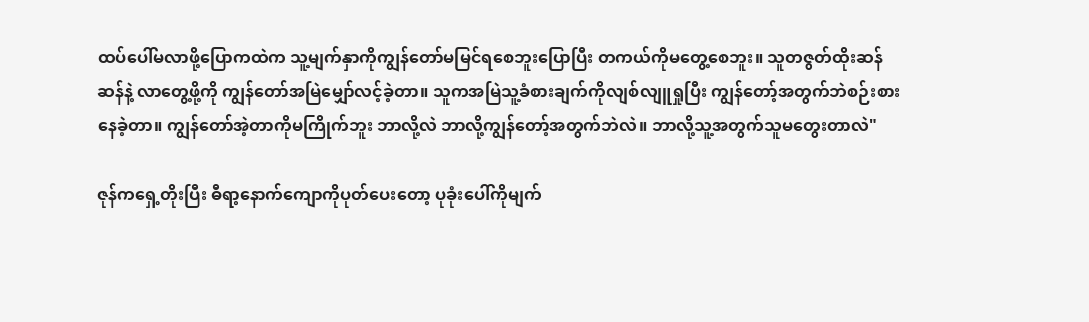ထပ်ပေါ်မလာဖို့ပြောကထဲက သူ့မျက်နှာကိုကျွန်တော်မမြင်ရစေဘူးပြောပြီး တကယ်ကိုမတွေ့စေဘူး။ သူတဇွတ်ထိုးဆန်ဆန်နဲ့ လာတွေ့ဖို့ကို ကျွန်တော်အမြဲမျှော်လင့်ခဲ့တာ။ သူကအမြဲသူ့ခံစားချက်ကိုလျစ်လျူရှုပြီး ကျွန်တော့်အတွက်ဘဲစဉ်းစားနေခဲ့တာ။ ကျွန်တော်အဲ့တာကိုမကြိုက်ဘူး ဘာလို့လဲ ဘာလို့ကျွန်တော့်အတွက်ဘဲလဲ။ ဘာလို့သူ့အတွက်သူမတွေးတာလဲ"

ဇုန်ကရှေ့တိုးပြီး ဓီရာ့နောက်ကျောကိုပုတ်ပေးတော့ ပုခုံးပေါ်ကိုမျက်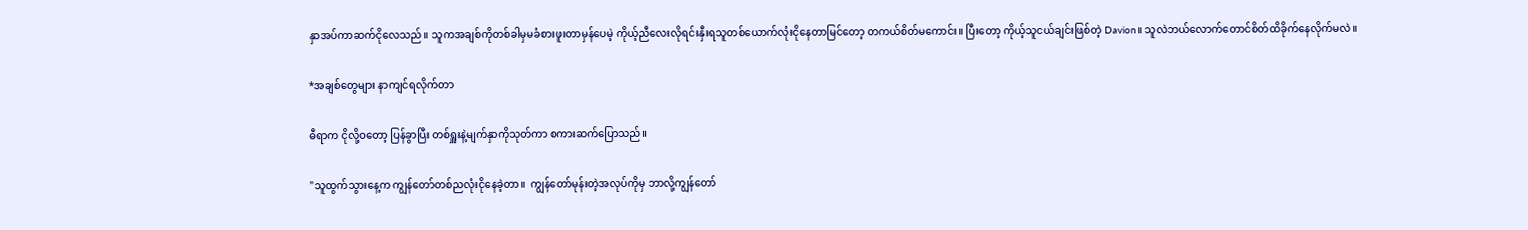နှာအပ်ကာဆက်ငိုလေသည်။ သူကအချစ်ကိုတစ်ခါမှမခံစားဖူးတာမှန်ပေမဲ့ ကိုယ့်ညီလေးလိုရင်းနှီးရသူတစ်ယောက်လုံးငိုနေတာမြင်တော့ တကယ်စိတ်မကောင်း။ ပြီးတော့ ကိုယ့်သူငယ်ချင်းဖြစ်တဲ့ Davion။ သူလဲဘယ်လောက်တောင်စိတ်ထိခိုက်နေလိုက်မလဲ။

*အချစ်တွေများ နာကျင်ရလိုက်တာ

ဓီရာက ငိုလို့ဝတော့ ပြန်ခွာပြီး တစ်ရှူးနဲ့မျက်နှာကိုသုတ်ကာ စကားဆက်ပြောသည်။

"သူထွက်သွားနေ့က ကျွန်တော်တစ်ညလုံးငိုနေခဲ့တာ။  ကျွန်တော်မုန်းတဲ့အလုပ်ကိုမှ ဘာလို့ကျွန်တော်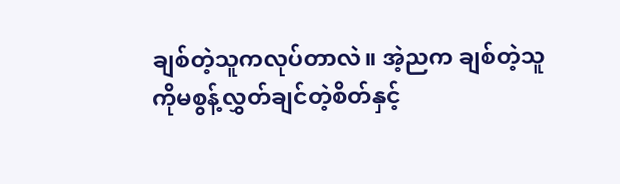ချစ်တဲ့သူကလုပ်တာလဲ။ အဲ့ညက ချစ်တဲ့သူကိုမစွန့်လွှတ်ချင်တဲ့စိတ်နှင့်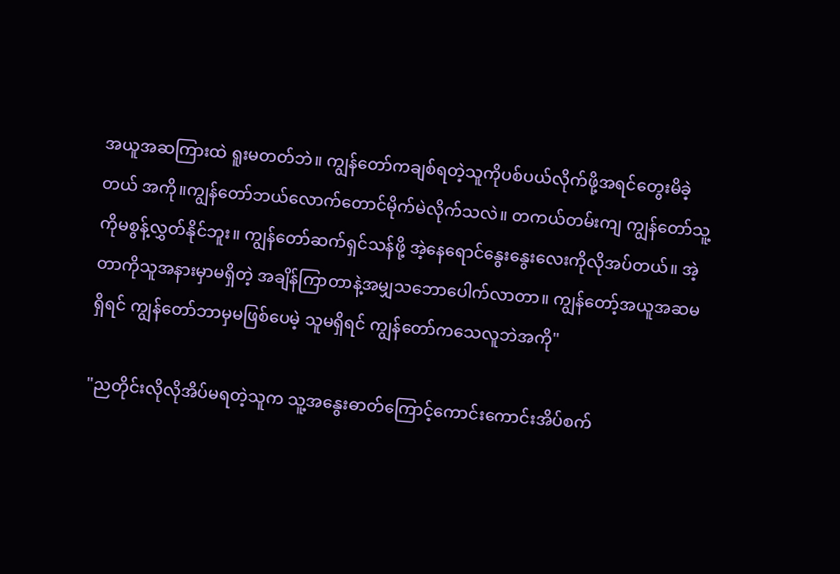အယူအဆကြားထဲ ရူးမတတ်ဘဲ။ ကျွန်တော်ကချစ်ရတဲ့သူကိုပစ်ပယ်လိုက်ဖို့အရင်တွေးမိခဲ့တယ် အကို။ကျွန်တော်ဘယ်လောက်တောင်မိုက်မဲလိုက်သလဲ။ တကယ်တမ်းကျ ကျွန်တော်သူ့ကိုမစွန့်လွှတ်နိုင်ဘူး။ ကျွန်တော်ဆက်ရှင်သန်ဖို့ အဲ့နေရောင်နွေးနွေးလေးကိုလိုအပ်တယ်။ အဲ့တာကိုသူအနားမှာမရှိတဲ့ အချိန်ကြာတာနဲ့အမျှသဘောပေါက်လာတာ။ ကျွန်တော့်အယူအဆမရှိရင် ကျွန်တော်ဘာမှမဖြစ်ပေမဲ့ သူမရှိရင် ကျွန်တော်ကသေလူဘဲအကို"

"ညတိုင်းလိုလိုအိပ်မရတဲ့သူက သူ့အနွေးဓာတ်ကြောင့်ကောင်းကောင်းအိပ်စက်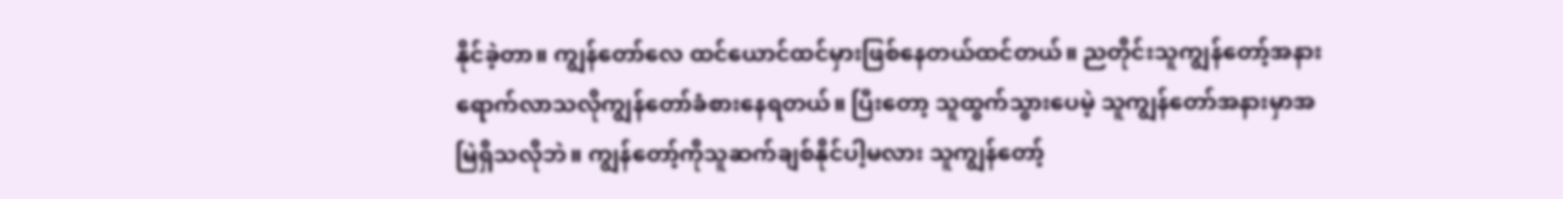နိုင်ခဲ့တာ။ ကျွန်တော်လေ ထင်ယောင်ထင်မှားဖြစ်နေတယ်ထင်တယ်။ ညတိုင်းသူကျွန်တော့်အနားရောက်လာသလိုကျွန်တော်ခံစားနေရတယ်။ ပြီးတော့ သူထွက်သွားပေမဲ့ သူကျွန်တော်အနားမှာအမြဲရှိသလိုဘဲ။ ကျွန်တော့်ကိုသူဆက်ချစ်နိုင်ပါ့မလား သူကျွန်တော့်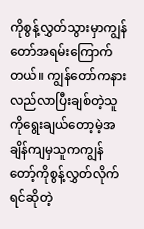ကိုစွန့်လွှတ်သွားမှာကျွန်တော်အရမ်းကြောက်တယ်။ ကျွန်တော်ကနားလည်လာပြီးချစ်တဲ့သူကို‌ရွေးချယ်တော့မဲ့အချိန်ကျမှသူကကျွန်တော့်ကိုစွန့်လွှတ်လိုက်ရင်ဆိုတဲ့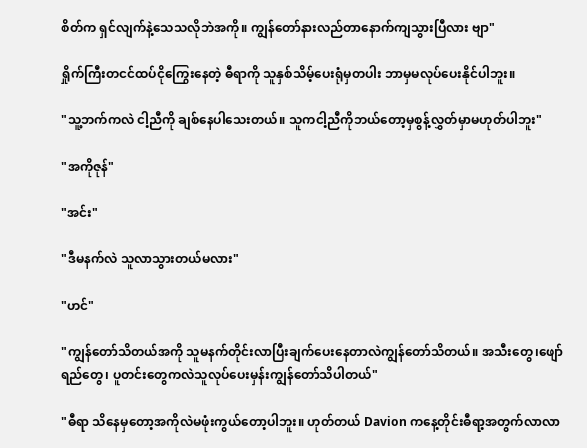စိတ်က ရှင်လျက်နဲ့သေသလိုဘဲအကို။ ကျွန်တော်နားလည်တာနောက်ကျသွားပြီလား ဗျာ"

ရှိုက်ကြီးတငင်ထပ်ငိုကြွေးနေတဲ့ ဓီရာကို သူနှစ်သိမ့်ပေးရုံမှတပါး ဘာမှမလုပ်ပေးနိုင်ပါဘူး။

"သူ့ဘက်ကလဲ ငါ့ညီကို ချစ်နေပါသေးတယ်။ သူကငါ့ညီကိုဘယ်တော့မှစွန့်လွှတ်မှာမဟုတ်ပါဘူး"

"အကိုဇုန်"

"အင်း"

"ဒီမနက်လဲ သူလာသွားတယ်မလား"

"ဟင်"

"ကျွန်တော်သိတယ်အကို သူမနက်တိုင်းလာပြီးချက်ပေးနေတာလဲကျွန်တော်သိတယ်။ အသီးတွေ၊ဖျော်ရည်‌တွေ၊ ပူတင်းတွေကလဲသူလုပ်ပေးမှန်းကျွန်တော်သိပါတယ်"

"ဓီရာ သိနေမှတော့အကိုလဲမဖုံးကွယ်တော့ပါဘူး။ ဟုတ်တယ် Davion ကနေ့တိုင်းဓီရာ့အတွက်လာလာ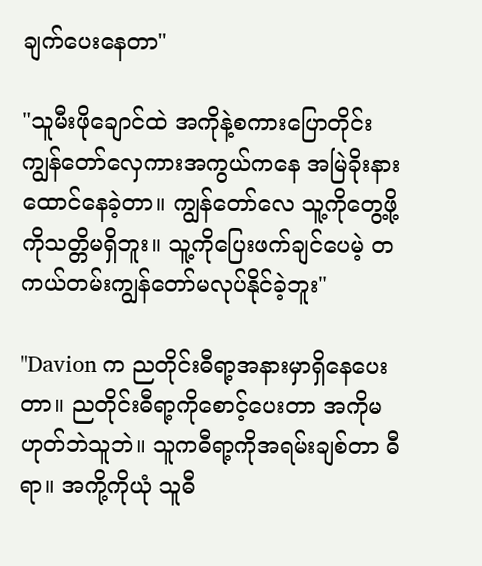ချက်ပေးနေတာ"

"သူမီးဖိုချောင်ထဲ အကိုနဲ့စကားပြောတိုင်း ကျွန်တော်လှေကားအကွယ်ကနေ အမြဲခိုးနားထောင်နေခဲ့တာ။ ကျွန်တော်လေ သူ့ကိုတွေ့ဖို့ကိုသတ္တိမရှိဘူး။ သူ့ကိုပြေးဖက်ချင်ပေမဲ့ တကယ်တမ်းကျွန်တော်မလုပ်နိုင်ခဲ့ဘူး"

"Davion က ညတိုင်းဓီရာ့အနားမှာရှိနေပေးတာ။ ညတိုင်းဓီရာ့ကိုစောင့်ပေးတာ အကိုမဟုတ်ဘဲသူဘဲ။ သူကဓီရာ့ကိုအရမ်းချစ်တာ ဓီရာ။ အကို့ကိုယုံ သူဓီ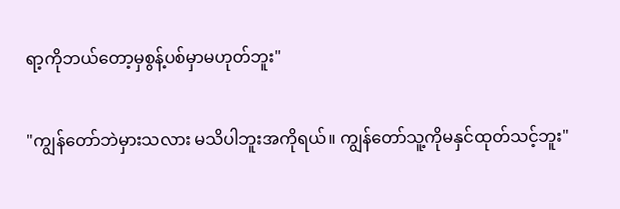ရာ့ကိုဘယ်တော့မှစွန့်ပစ်မှာမဟုတ်ဘူး"

"ကျွန်တော်ဘဲမှားသလား မသိပါဘူးအကိုရယ်။ ကျွန်တော်သူ့ကိုမနှင်ထုတ်သင့်ဘူး"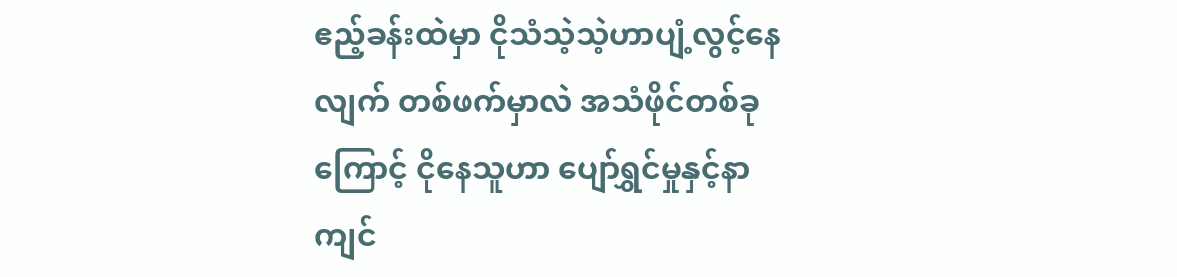ဧည့်ခန်းထဲမှာ ငိုသံသဲ့သဲ့ဟာပျံ့လွင့်နေလျက် တစ်ဖက်မှာလဲ အသံဖိုင်တစ်ခုကြောင့် ငိုနေသူဟာ ပျော်ရွှင်မှုနှင့်နာကျင်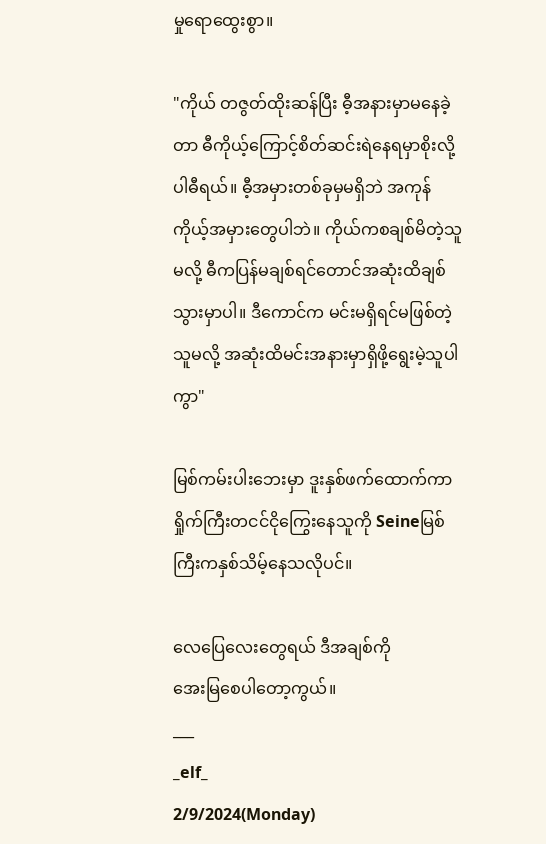မှုရောထွေးစွာ။

"ကိုယ် တဇွတ်ထိုးဆန်ပြီး ဓီ့အနားမှာမနေခဲ့တာ ဓီကိုယ့်ကြောင့်စိတ်ဆင်းရဲနေရမှာစိုးလို့ပါဓီရယ်။ ဓီ့အမှားတစ်ခုမှမရှိဘဲ အကုန်ကိုယ့်အမှားတွေပါဘဲ။ ကိုယ်ကစချစ်မိတဲ့သူမလို့ ဓီကပြန်မချစ်ရင်တောင်အဆုံးထိချစ်သွားမှာပါ။ ဒီကောင်က မင်းမရှိရင်မဖြစ်တဲ့သူမလို့ အဆုံးထိမင်းအနားမှာရှိဖို့ရွေးမဲ့သူပါကွာ"

မြစ်ကမ်းပါး‌ဘေးမှာ ဒူးနှစ်ဖက်ထောက်ကာ ရှိုက်ကြီးတငင်ငိုကြွေးနေသူကို Seineမြစ်ကြီးကနှစ်သိမ့်နေသလိုပင်။

လေပြေလေးတွေရယ် ဒီအချစ်ကို
အေးမြစေပါတော့ကွယ်။
___
_elf_
2/9/2024(Monday)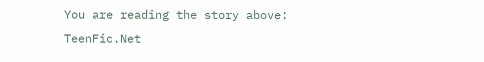You are reading the story above: TeenFic.Net